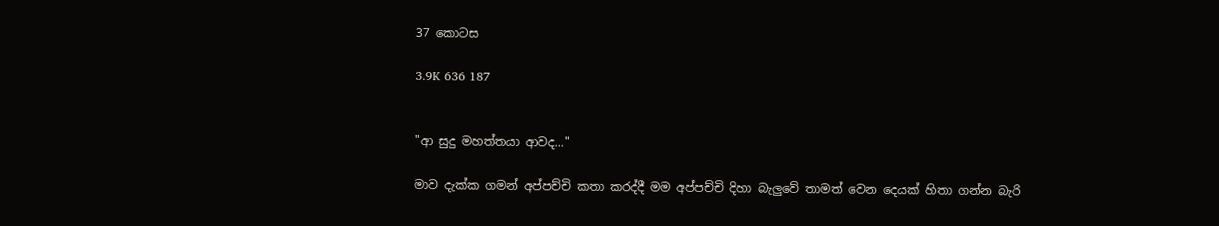37 කොටස

3.9K 636 187


"ආ සුදු මහත්තයා ආවද..."

මාව දැක්ක ගමන් අප්පච්චි කතා කරද්දී මම අප්පච්චි දිහා බැලුවේ තාමත් වෙන දෙයක් හිතා ගන්න බැරි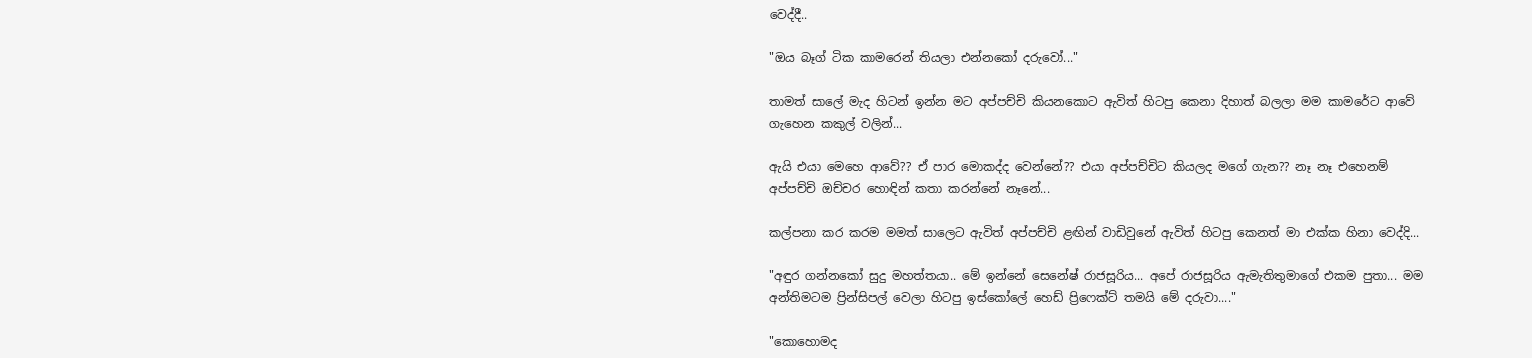වෙද්දී..

"ඔය බෑග් ටික කාමරෙන් තියලා එන්නකෝ දරුවෝ..."

තාමත් සාලේ මැද හිටන් ඉන්න මට අප්පච්චි කියනකොට ඇවිත් හිටපු කෙනා දිහාත් බලලා මම කාමරේට ආවේ ගැහෙන කකුල් වලින්...

ඇයි එයා මෙහෙ ආවේ?? ඒ පාර මොකද්ද වෙන්නේ?? එයා අප්පච්චිට කියලද මගේ ගැන?? නෑ නෑ එහෙනම් අප්පච්චි ඔච්චර හොඳින් කතා කරන්නේ නෑනේ...

කල්පනා කර කරම මමත් සාලෙට ඇවිත් අප්පච්චි ළඟින් වාඩිවුනේ ඇවිත් හිටපු කෙනත් මා එක්ක හිනා වෙද්දි...

"අඳුර ගන්නකෝ සුදු මහත්තයා.. මේ ඉන්නේ සෙනේෂ් රාජසූරිය... අපේ රාජසූරිය ඇමැතිතුමාගේ එකම පුතා... මම අන්තිමටම ප්‍රින්සිපල් වෙලා හිටපු ඉස්කෝලේ හෙඩ් ප්‍රිෆෙක්ට් තමයි මේ දරුවා...."

"කොහොමද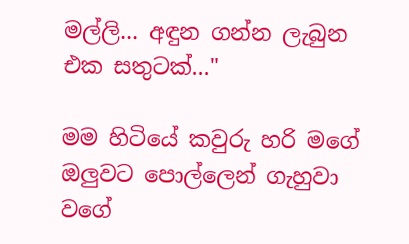මල්ලි... අඳුන ගන්න ලැබුන එක සතුටක්..."

මම හිටියේ කවුරු හරි මගේ ඔලුවට පොල්ලෙන් ගැහුවා වගේ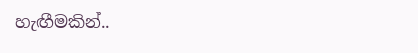හැඟීමකින්..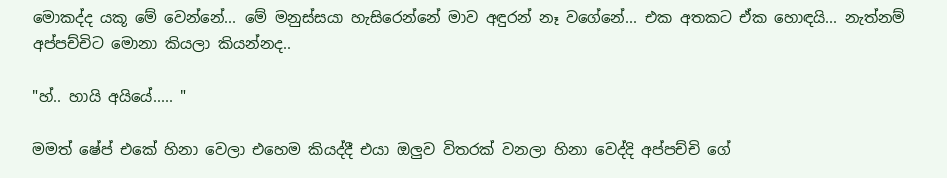මොකද්ද යකූ මේ වෙන්නේ... මේ මනුස්සයා හැසිරෙන්නේ මාව අඳුරන් නෑ වගේනේ... එක අතකට ඒක හොඳයි... නැත්නම් අප්පච්චිට මොනා කියලා කියන්නද..

"හ්.. හායි අයියේ..... "

මමත් ෂේප් එකේ හිනා වෙලා එහෙම කියද්දී එයා ඔලුව විතරක් වනලා හිනා වෙද්දි අප්පච්චි ගේ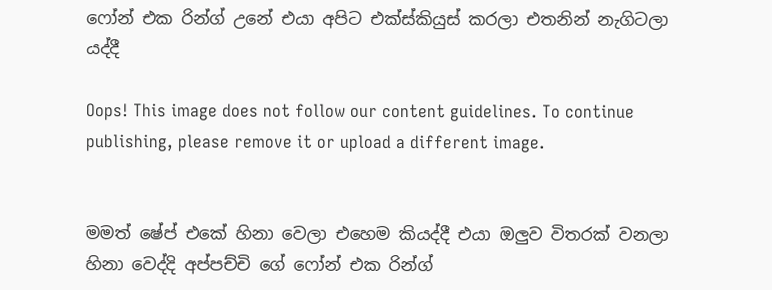ෆෝන් එක රින්ග් උනේ එයා අපිට එක්ස්කියුස් කරලා එතනින් නැගිටලා යද්දී

Oops! This image does not follow our content guidelines. To continue publishing, please remove it or upload a different image.


මමත් ෂේප් එකේ හිනා වෙලා එහෙම කියද්දී එයා ඔලුව විතරක් වනලා හිනා වෙද්දි අප්පච්චි ගේ ෆෝන් එක රින්ග්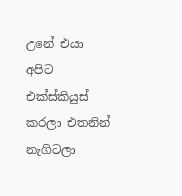උනේ එයා අපිට එක්ස්කියුස් කරලා එතනින් නැගිටලා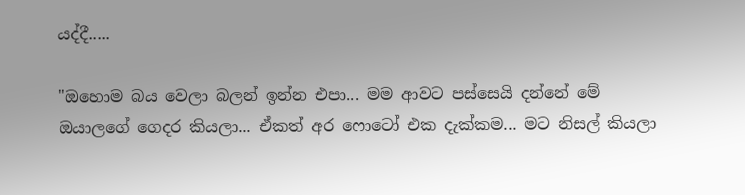යද්දී.....

"ඔහොම බය වෙලා බලන් ඉන්න එපා... මම ආවට පස්සෙයි දන්නේ මේ ඔයාලගේ ගෙදර කියලා... ඒකත් අර ෆොටෝ එක දැක්කම... මට නිසල් කියලා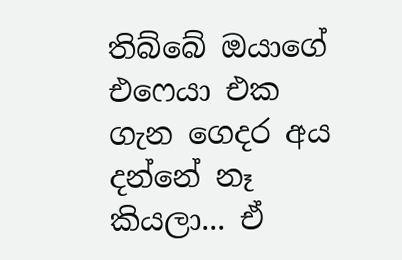තිබ්බේ ඔයාගේ එෆෙයා එක ගැන ගෙදර අය දන්නේ නෑ කියලා... ඒ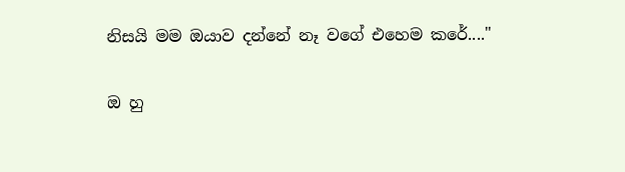නිසයි මම ඔයාව දන්නේ නෑ වගේ එහෙම කරේ...."

ඔ හු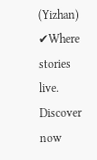(Yizhan) ✔Where stories live. Discover now